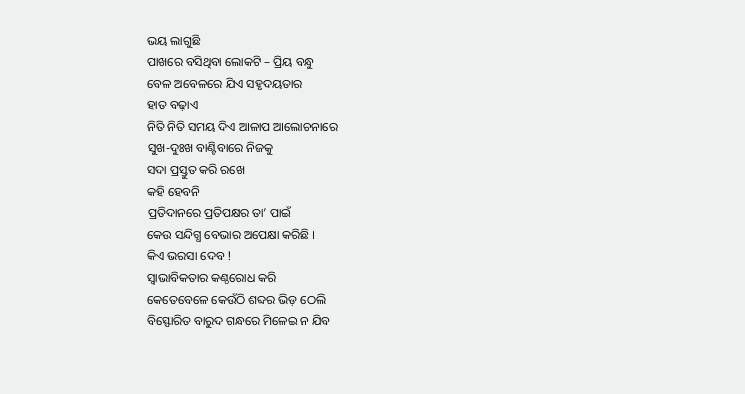ଭୟ ଲାଗୁଛି
ପାଖରେ ବସିଥିବା ଲୋକଟି – ପ୍ରିୟ ବନ୍ଧୁ
ବେଳ ଅବେଳରେ ଯିଏ ସହୃଦୟତାର
ହାତ ବଢ଼ାଏ
ନିତି ନିତି ସମୟ ଦିଏ ଆଳାପ ଆଲୋଚନାରେ
ସୁଖ-ଦୁଃଖ ବାଣ୍ଟିବାରେ ନିଜକୁ
ସଦା ପ୍ରସ୍ତୁତ କରି ରଖେ
କହି ହେବନି
ପ୍ରତିଦାନରେ ପ୍ରତିପକ୍ଷର ତା’ ପାଇଁ
କେଉ ସନ୍ଦିଗ୍ଧ ବେଭାର ଅପେକ୍ଷା କରିଛି ।
କିଏ ଭରସା ଦେବ !
ସ୍ଵାଭାବିକତାର କଣ୍ଠରୋଧ କରି
କେତେବେଳେ କେଉଁଠି ଶବ୍ଦର ଭିଡ଼ ଠେଲି
ବିସ୍ଫୋରିତ ବାରୁଦ ଗନ୍ଧରେ ମିଳେଇ ନ ଯିବ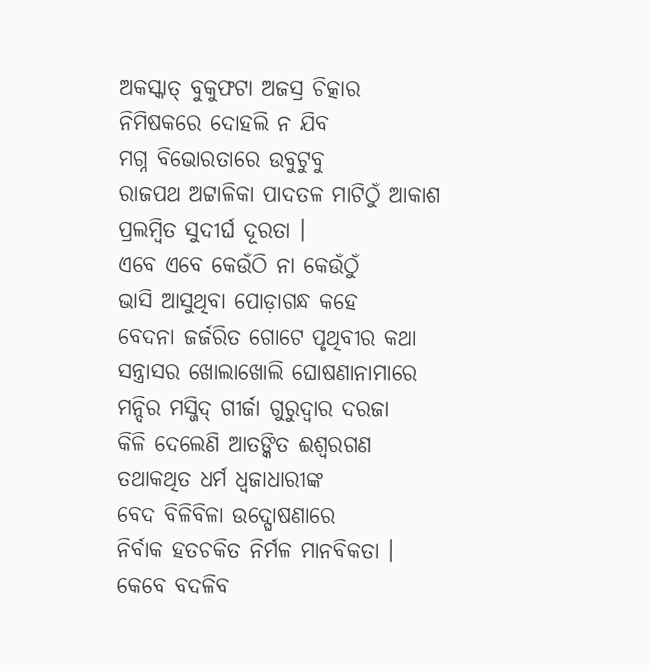ଅକସ୍କାତ୍ ବୁକୁଫଟା ଅଜସ୍ର ଚିତ୍କାର
ନିମିଷକରେ ଦୋହଲି ନ ଯିବ
ମଗ୍ନ ବିଭୋରତାରେ ଉବୁଟୁବୁ
ରାଜପଥ ଅଟ୍ଟାଳିକା ପାଦତଳ ମାଟିଠୁଁ ଆକାଶ
ପ୍ରଲମ୍ବିତ ସୁଦୀର୍ଘ ଦୂରତା ।
ଏବେ ଏବେ କେଉଁଠି ନା କେଉଁଠୁଁ
ଭାସି ଆସୁଥିବା ପୋଡ଼ାଗନ୍ଧ କହେ
ବେଦନା ଜର୍ଜରିତ ଗୋଟେ ପୃଥିବୀର କଥା
ସନ୍ତ୍ରାସର ଖୋଲାଖୋଲି ଘୋଷଣାନାମାରେ
ମନ୍ଦିର ମସ୍ଜିଦ୍ ଗୀର୍ଜା ଗୁରୁଦ୍ୱାର ଦରଜା
କିଳି ଦେଲେଣି ଆତଙ୍କିତ ଈଶ୍ଵରଗଣ
ତଥାକଥିତ ଧର୍ମ ଧ୍ଵଜାଧାରୀଙ୍କ
ବେଦ ବିଳିବିଳା ଉଦ୍ଘୋଷଣାରେ
ନିର୍ବାକ ହତଚକିତ ନିର୍ମଳ ମାନବିକତା ।
କେବେ ବଦଳିବ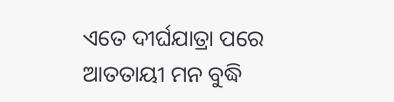ଏତେ ଦୀର୍ଘଯାତ୍ରା ପରେ
ଆତତାୟୀ ମନ ବୁଦ୍ଧି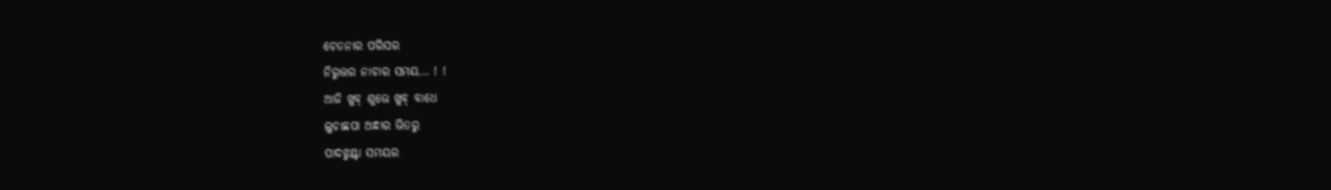ଚେତନାର ପରିସର
ନିରୁତ୍ତର ନାଚାର ସମୟ… ! !
ଆଜି ଖୁବ୍ ଶୁଭେ ଖୁବ୍ ବାଧେ
ଲୁଚାଛପା ଅନ୍ଧାର ଭିତରୁ
ପାଦଝୁଣ୍ଟା ସମୟର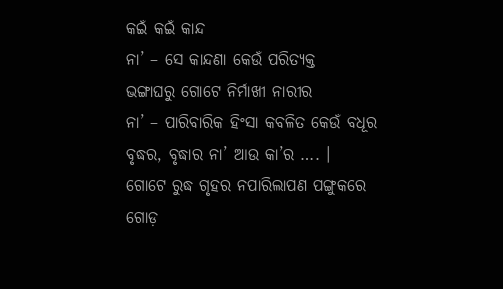କଇଁ କଇଁ କାନ୍ଦ
ନା’ – ସେ କାନ୍ଦଣା କେଉଁ ପରିତ୍ୟକ୍ତ
ଭଙ୍ଗାଘରୁ ଗୋଟେ ନିର୍ମାଖୀ ନାରୀର
ନା’ – ପାରିବାରିକ ହିଂସା କବଳିତ କେଉଁ ବଧୂର
ବୃଦ୍ଧର, ବୃଦ୍ଧାର ନା’ ଆଉ କା’ର …. ।
ଗୋଟେ ରୁଦ୍ଧ ଗୃହର ନପାରିଲାପଣ ପଙ୍ଗୁକରେ
ଗୋଡ଼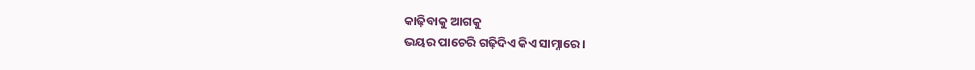କାଢ଼ିବାକୁ ଆଗକୁ
ଭୟର ପାଚେରି ଗଢ଼ିଦିଏ କିଏ ସାମ୍ନାରେ ।